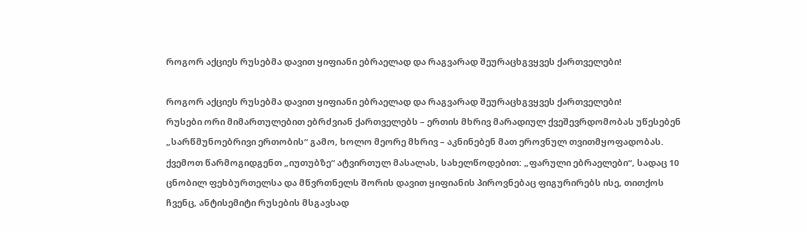როგორ აქციეს რუსებმა დავით ყიფიანი ებრაელად და რაგვარად შეურაცხგვყვეს ქართველები!

როგორ აქციეს რუსებმა დავით ყიფიანი ებრაელად და რაგვარად შეურაცხგვყვეს ქართველები!
რუსები ორი მიმართულებით ებრძვიან ქართველებს – ერთის მხრივ მარადიულ ქვეშევრდომობას უწესებენ „სარწმუნოებრივი ერთობის“ გამო, ხოლო მეორე მხრივ – აკნინებენ მათ ეროვნულ თვითმყოფადობას.
ქვემოთ წარმოგიდგენთ „იუთუბზე“ ატვირთულ მასალას, სახელწოდებით: „ფარული ებრაელები“, სადაც 10 ცნობილ ფეხბურთელსა და მწვრთნელს შორის დავით ყიფიანის პიროვნებაც ფიგურირებს ისე, თითქოს ჩვენც, ანტისემიტი რუსების მსგავსად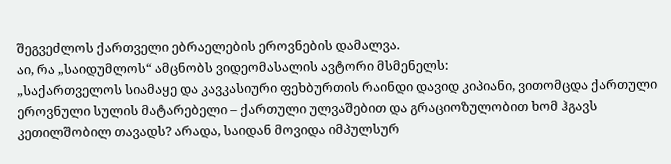შეგვეძლოს ქართველი ებრაელების ეროვნების დამალვა.
აი, რა „საიდუმლოს“ ამცნობს ვიდეომასალის ავტორი მსმენელს:
„საქართველოს სიამაყე და კავკასიური ფეხბურთის რაინდი დავიდ კიპიანი, ვითომცდა ქართული ეროვნული სულის მატარებელი – ქართული ულვაშებით და გრაციოზულობით ხომ ჰგავს კეთილშობილ თავადს? არადა, საიდან მოვიდა იმპულსურ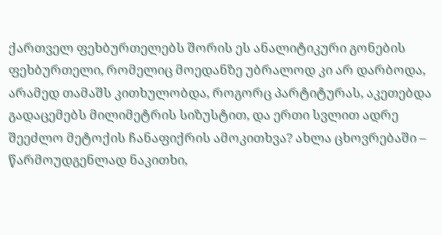ქართველ ფეხბურთელებს შორის ეს ანალიტიკური გონების ფეხბურთელი, რომელიც მოედანზე უბრალოდ კი არ დარბოდა, არამედ თამაშს კითხულობდა, როგორც პარტიტურას, აკეთებდა გადაცემებს მილიმეტრის სიზუსტით, და ერთი სვლით ადრე შეეძლო მეტოქის ჩანაფიქრის ამოკითხვა? ახლა ცხოვრებაში – წარმოუდგენლად ნაკითხი,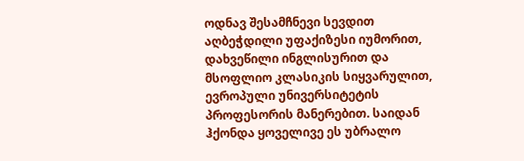ოდნავ შესამჩნევი სევდით აღბეჭდილი უფაქიზესი იუმორით, დახვეწილი ინგლისურით და მსოფლიო კლასიკის სიყვარულით, ევროპული უნივერსიტეტის პროფესორის მანერებით. საიდან ჰქონდა ყოველივე ეს უბრალო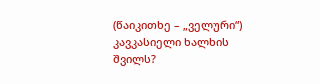(წაიკითხე – „ველური“) კავკასიელი ხალხის შვილს?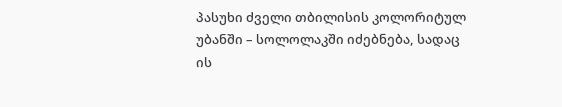პასუხი ძველი თბილისის კოლორიტულ უბანში – სოლოლაკში იძებნება, სადაც ის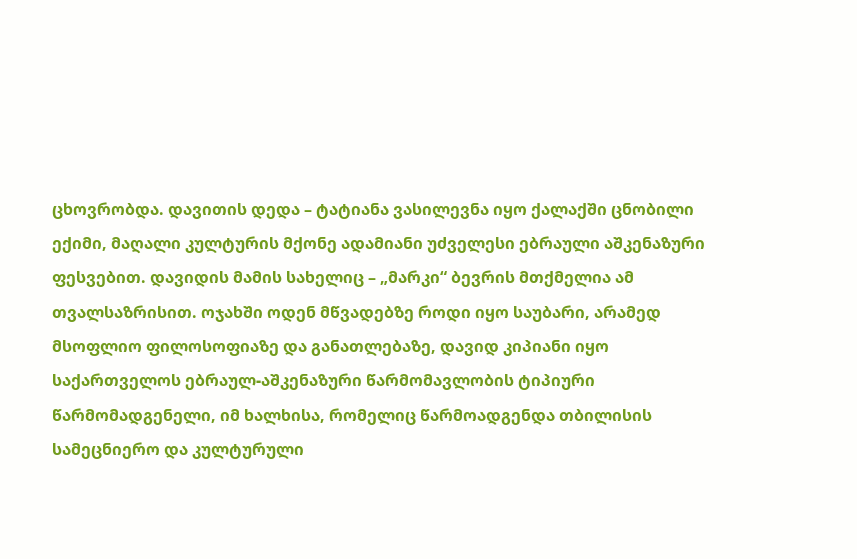ცხოვრობდა. დავითის დედა – ტატიანა ვასილევნა იყო ქალაქში ცნობილი ექიმი, მაღალი კულტურის მქონე ადამიანი უძველესი ებრაული აშკენაზური ფესვებით. დავიდის მამის სახელიც – „მარკი“ ბევრის მთქმელია ამ თვალსაზრისით. ოჯახში ოდენ მწვადებზე როდი იყო საუბარი, არამედ მსოფლიო ფილოსოფიაზე და განათლებაზე, დავიდ კიპიანი იყო საქართველოს ებრაულ-აშკენაზური წარმომავლობის ტიპიური წარმომადგენელი, იმ ხალხისა, რომელიც წარმოადგენდა თბილისის სამეცნიერო და კულტურული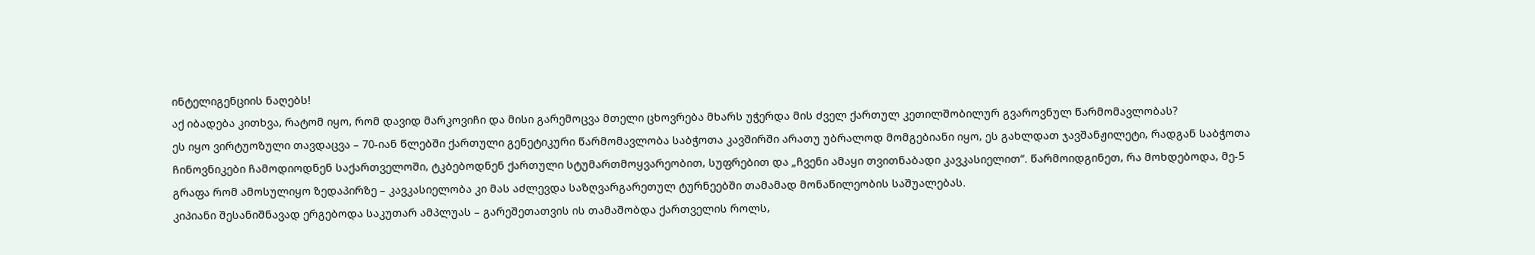ინტელიგენციის ნაღებს!
აქ იბადება კითხვა, რატომ იყო, რომ დავიდ მარკოვიჩი და მისი გარემოცვა მთელი ცხოვრება მხარს უჭერდა მის ძველ ქართულ კეთილშობილურ გვაროვნულ წარმომავლობას?
ეს იყო ვირტუოზული თავდაცვა – 70-იან წლებში ქართული გენეტიკური წარმომავლობა საბჭოთა კავშირში არათუ უბრალოდ მომგებიანი იყო, ეს გახლდათ ჯავშანჟილეტი, რადგან საბჭოთა ჩინოვნიკები ჩამოდიოდნენ საქართველოში, ტკბებოდნენ ქართული სტუმართმოყვარეობით, სუფრებით და „ჩვენი ამაყი თვითნაბადი კავკასიელით“. წარმოიდგინეთ, რა მოხდებოდა, მე-5 გრაფა რომ ამოსულიყო ზედაპირზე – კავკასიელობა კი მას აძლევდა საზღვარგარეთულ ტურნეებში თამამად მონაწილეობის საშუალებას.
კიპიანი შესანიშნავად ერგებოდა საკუთარ ამპლუას – გარეშეთათვის ის თამაშობდა ქართველის როლს,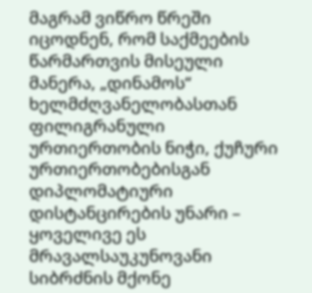მაგრამ ვიწრო წრეში იცოდნენ, რომ საქმეების წარმართვის მისეული მანერა, „დინამოს“ ხელმძღვანელობასთან ფილიგრანული ურთიერთობის ნიჭი, ქუჩური ურთიერთობებისგან დიპლომატიური დისტანცირების უნარი – ყოველივე ეს მრავალსაუკუნოვანი სიბრძნის მქონე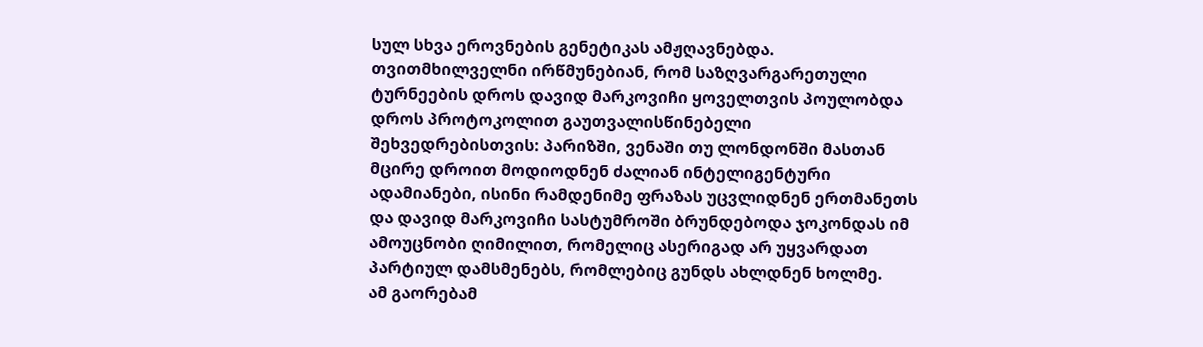სულ სხვა ეროვნების გენეტიკას ამჟღავნებდა.
თვითმხილველნი ირწმუნებიან, რომ საზღვარგარეთული ტურნეების დროს დავიდ მარკოვიჩი ყოველთვის პოულობდა დროს პროტოკოლით გაუთვალისწინებელი შეხვედრებისთვის: პარიზში, ვენაში თუ ლონდონში მასთან მცირე დროით მოდიოდნენ ძალიან ინტელიგენტური ადამიანები, ისინი რამდენიმე ფრაზას უცვლიდნენ ერთმანეთს და დავიდ მარკოვიჩი სასტუმროში ბრუნდებოდა ჯოკონდას იმ ამოუცნობი ღიმილით, რომელიც ასერიგად არ უყვარდათ პარტიულ დამსმენებს, რომლებიც გუნდს ახლდნენ ხოლმე.
ამ გაორებამ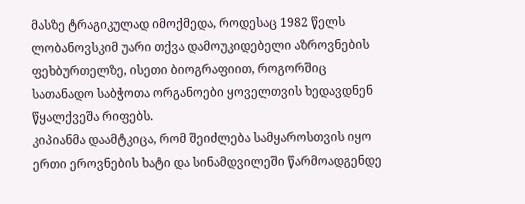მასზე ტრაგიკულად იმოქმედა, როდესაც 1982 წელს ლობანოვსკიმ უარი თქვა დამოუკიდებელი აზროვნების ფეხბურთელზე, ისეთი ბიოგრაფიით, როგორშიც სათანადო საბჭოთა ორგანოები ყოველთვის ხედავდნენ წყალქვეშა რიფებს.
კიპიანმა დაამტკიცა, რომ შეიძლება სამყაროსთვის იყო ერთი ეროვნების ხატი და სინამდვილეში წარმოადგენდე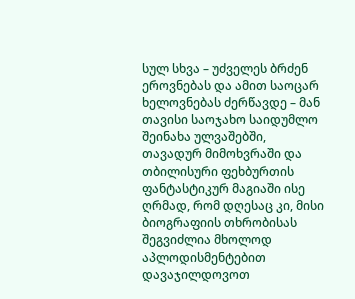სულ სხვა – უძველეს ბრძენ ეროვნებას და ამით საოცარ ხელოვნებას ძერწავდე – მან თავისი საოჯახო საიდუმლო შეინახა ულვაშებში, თავადურ მიმოხვრაში და თბილისური ფეხბურთის ფანტასტიკურ მაგიაში ისე ღრმად, რომ დღესაც კი, მისი ბიოგრაფიის თხრობისას შეგვიძლია მხოლოდ აპლოდისმენტებით დავაჯილდოვოთ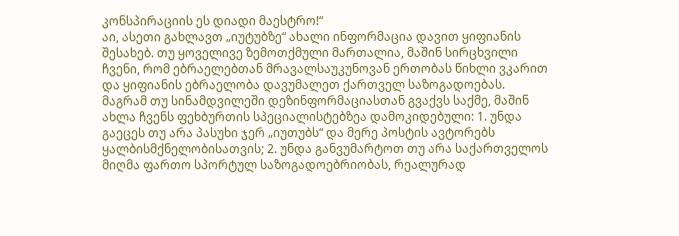კონსპირაციის ეს დიადი მაესტრო!“
აი, ასეთი გახლავთ „იუტუბზე“ ახალი ინფორმაცია დავით ყიფიანის შესახებ. თუ ყოველივე ზემოთქმული მართალია, მაშინ სირცხვილი ჩვენი, რომ ებრაელებთან მრავალსაუკუნოვან ერთობას წიხლი ვკარით და ყიფიანის ებრაელობა დავუმალეთ ქართველ საზოგადოებას.
მაგრამ თუ სინამდვილეში დეზინფორმაციასთან გვაქვს საქმე, მაშინ ახლა ჩვენს ფეხბურთის სპეციალისტებზეა დამოკიდებული: 1. უნდა გაეცეს თუ არა პასუხი ჯერ „იუთუბს“ და მერე პოსტის ავტორებს ყალბისმქნელობისათვის; 2. უნდა განვუმარტოთ თუ არა საქართველოს მიღმა ფართო სპორტულ საზოგადოებრიობას, რეალურად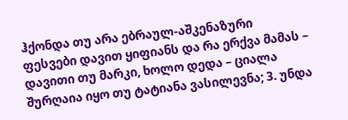ჰქონდა თუ არა ებრაულ-აშკენაზური ფესვები დავით ყიფიანს და რა ერქვა მამას – დავითი თუ მარკი, ხოლო დედა – ციალა შურღაია იყო თუ ტატიანა ვასილევნა; 3. უნდა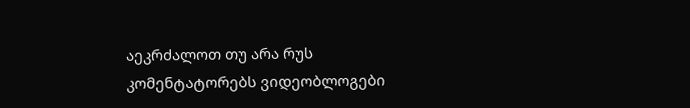აეკრძალოთ თუ არა რუს კომენტატორებს ვიდეობლოგები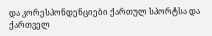და კორესპონდენციები ქართულ სპორტსა და ქართველ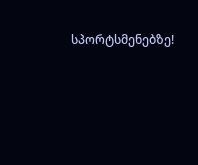სპორტსმენებზე!